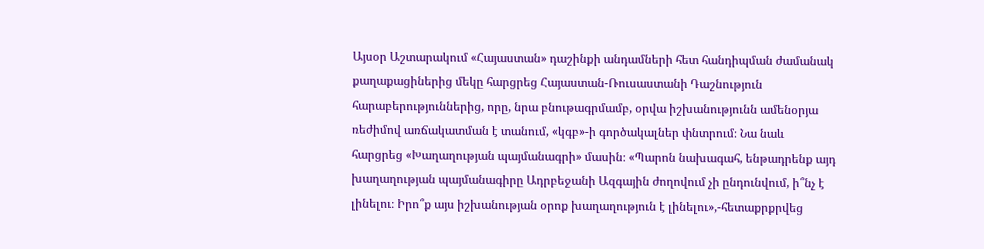Այսօր Աշտարակում «Հայաստան» դաշինքի անդամների հետ հանդիպման ժամանակ քաղաքացիներից մեկը հարցրեց Հայաստան-Ռուսաստանի Դաշնություն հարաբերություններից, որը, նրա բնութագրմամբ, օրվա իշխանությունն ամենօրյա ռեժիմով առճակատման է տանում, «կգբ»-ի գործակալներ փնտրում։ Նա նաև հարցրեց «Խաղաղության պայմանագրի» մասին։ «Պարոն նախագահ, ենթադրենք այդ խաղաղության պայմանագիրը Ադրբեջանի Ազգային ժողովում չի ընդունվում, ի՞նչ է լինելու։ Իրո՞ք այս իշխանության օրոք խաղաղություն է լինելու»,-հետաքրքրվեց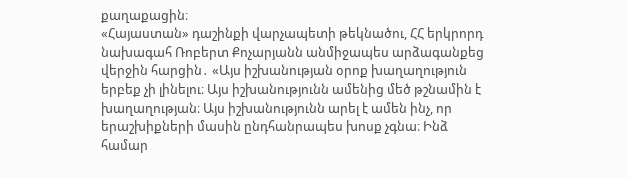քաղաքացին։
«Հայաստան» դաշինքի վարչապետի թեկնածու, ՀՀ երկրորդ նախագահ Ռոբերտ Քոչարյանն անմիջապես արձագանքեց վերջին հարցին․ «Այս իշխանության օրոք խաղաղություն երբեք չի լինելու։ Այս իշխանությունն ամենից մեծ թշնամին է խաղաղության։ Այս իշխանությունն արել է ամեն ինչ, որ երաշխիքների մասին ընդհանրապես խոսք չգնա։ Ինձ համար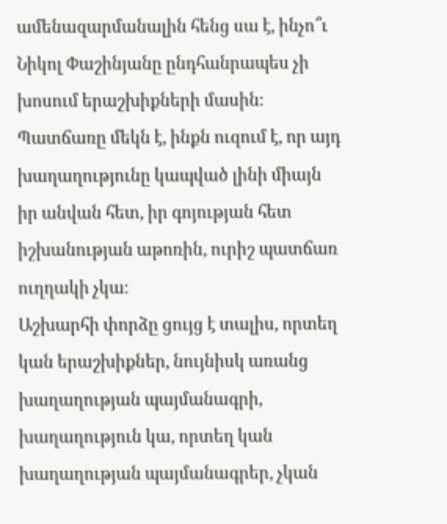ամենազարմանալին հենց սա է, ինչո՞ւ Նիկոլ Փաշինյանը ընդհանրապես չի խոսում երաշխիքների մասին։
Պատճառը մեկն է, ինքն ուզում է, որ այդ խաղաղությունը կապված լինի միայն իր անվան հետ, իր գոյության հետ իշխանության աթոռին, ուրիշ պատճառ ուղղակի չկա։
Աշխարհի փորձը ցույց է տալիս, որտեղ կան երաշխիքներ, նույնիսկ առանց խաղաղության պայմանագրի, խաղաղություն կա, որտեղ կան խաղաղության պայմանագրեր, չկան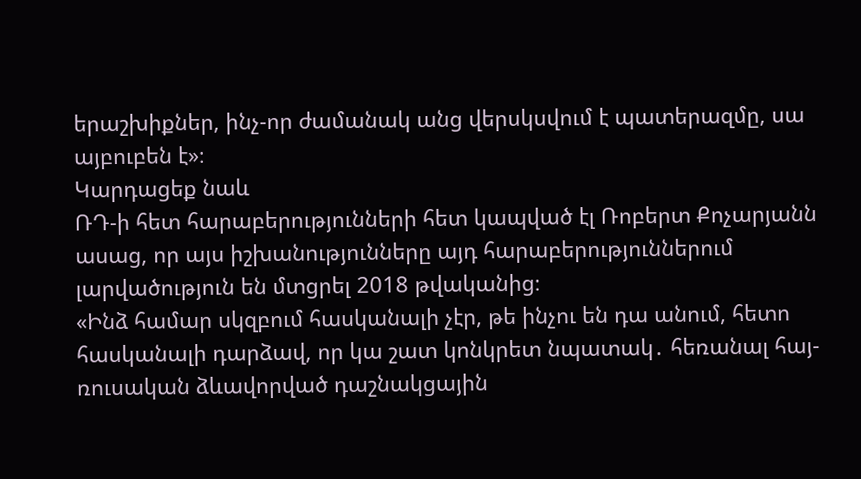երաշխիքներ, ինչ-որ ժամանակ անց վերսկսվում է պատերազմը, սա այբուբեն է»։
Կարդացեք նաև
ՌԴ-ի հետ հարաբերությունների հետ կապված էլ Ռոբերտ Քոչարյանն ասաց, որ այս իշխանությունները այդ հարաբերություններում լարվածություն են մտցրել 2018 թվականից։
«Ինձ համար սկզբում հասկանալի չէր, թե ինչու են դա անում, հետո հասկանալի դարձավ, որ կա շատ կոնկրետ նպատակ․ հեռանալ հայ-ռուսական ձևավորված դաշնակցային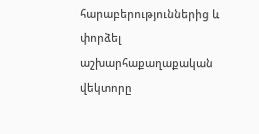հարաբերություններից և փորձել աշխարհաքաղաքական վեկտորը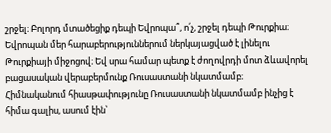շրջել։ Բոլորդ մտածեցիք դեպի Եվրոպա՞, ո՛չ, շրջել դեպի Թուրքիա։ Եվրոպան մեր հարաբերություններում ներկայացված է լինելու Թուրքիայի միջոցով։ Եվ սրա համար պետք է ժողովրդի մոտ ձևավորել բացասական վերաբերմունք Ռուսաստանի նկատմամբ։
Հիմնականում հիասթափությունը Ռուսաստանի նկատմամբ ինչից է հիմա գալիս, ասում էին՝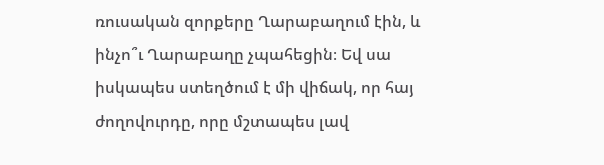ռուսական զորքերը Ղարաբաղում էին, և ինչո՞ւ Ղարաբաղը չպահեցին։ Եվ սա իսկապես ստեղծում է մի վիճակ, որ հայ ժողովուրդը, որը մշտապես լավ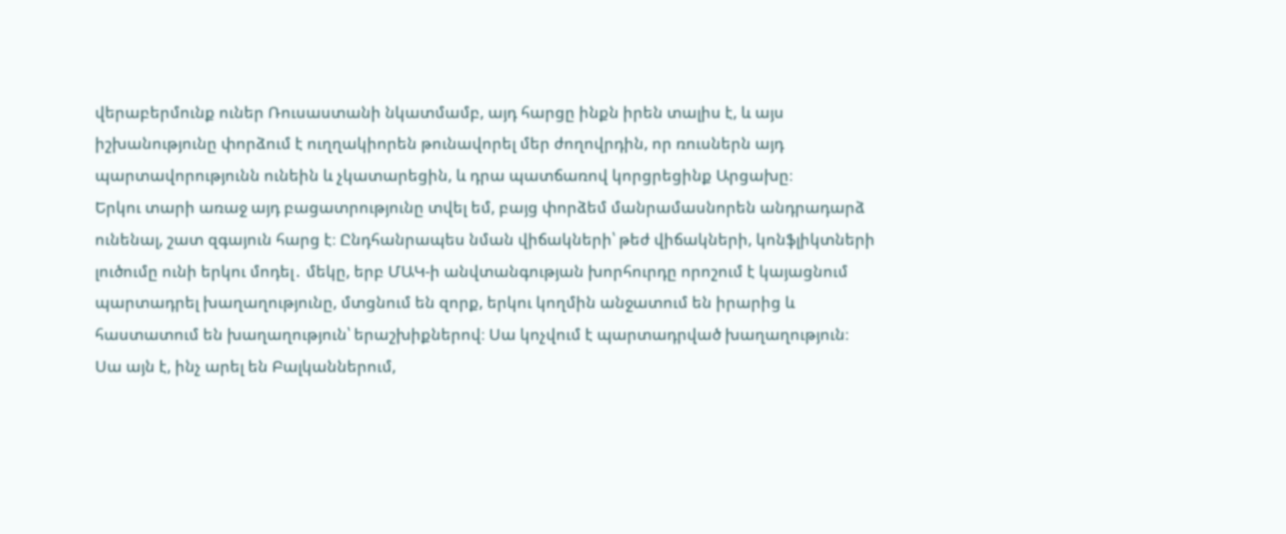վերաբերմունք ուներ Ռուսաստանի նկատմամբ, այդ հարցը ինքն իրեն տալիս է, և այս իշխանությունը փորձում է ուղղակիորեն թունավորել մեր ժողովրդին, որ ռուսներն այդ պարտավորությունն ունեին և չկատարեցին, և դրա պատճառով կորցրեցինք Արցախը։
Երկու տարի առաջ այդ բացատրությունը տվել եմ, բայց փորձեմ մանրամասնորեն անդրադարձ ունենալ, շատ զգայուն հարց է։ Ընդհանրապես նման վիճակների՝ թեժ վիճակների, կոնֆլիկտների լուծումը ունի երկու մոդել․ մեկը, երբ ՄԱԿ-ի անվտանգության խորհուրդը որոշում է կայացնում պարտադրել խաղաղությունը, մտցնում են զորք, երկու կողմին անջատում են իրարից և հաստատում են խաղաղություն՝ երաշխիքներով։ Սա կոչվում է պարտադրված խաղաղություն։
Սա այն է, ինչ արել են Բալկաններում,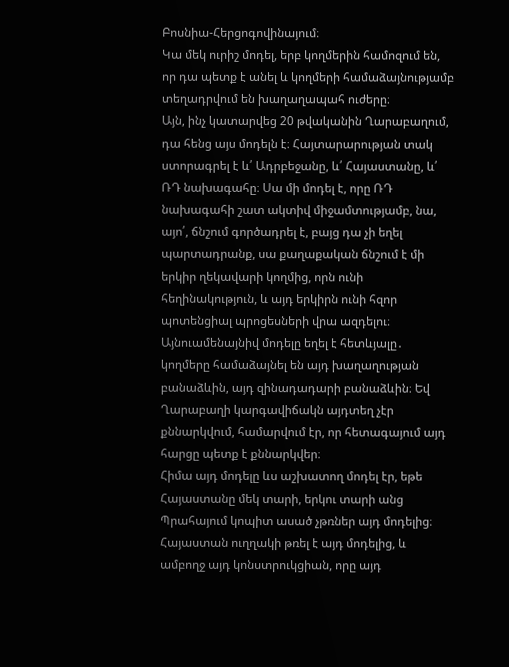Բոսնիա-Հերցոգովինայում։
Կա մեկ ուրիշ մոդել, երբ կողմերին համոզում են, որ դա պետք է անել և կողմերի համաձայնությամբ տեղադրվում են խաղաղապահ ուժերը։
Այն, ինչ կատարվեց 20 թվականին Ղարաբաղում, դա հենց այս մոդելն է։ Հայտարարության տակ ստորագրել է և՛ Ադրբեջանը, և՛ Հայաստանը, և՛ ՌԴ նախագահը։ Սա մի մոդել է, որը ՌԴ նախագահի շատ ակտիվ միջամտությամբ, նա, այո՛, ճնշում գործադրել է, բայց դա չի եղել պարտադրանք, սա քաղաքական ճնշում է մի երկիր ղեկավարի կողմից, որն ունի հեղինակություն, և այդ երկիրն ունի հզոր պոտենցիալ պրոցեսների վրա ազդելու։ Այնուամենայնիվ մոդելը եղել է հետևյալը․ կողմերը համաձայնել են այդ խաղաղության բանաձևին, այդ զինադադարի բանաձևին։ Եվ Ղարաբաղի կարգավիճակն այդտեղ չէր քննարկվում, համարվում էր, որ հետագայում այդ հարցը պետք է քննարկվեր։
Հիմա այդ մոդելը ևս աշխատող մոդել էր, եթե Հայաստանը մեկ տարի, երկու տարի անց Պրահայում կոպիտ ասած չթռներ այդ մոդելից։ Հայաստան ուղղակի թռել է այդ մոդելից, և ամբողջ այդ կոնստրուկցիան, որը այդ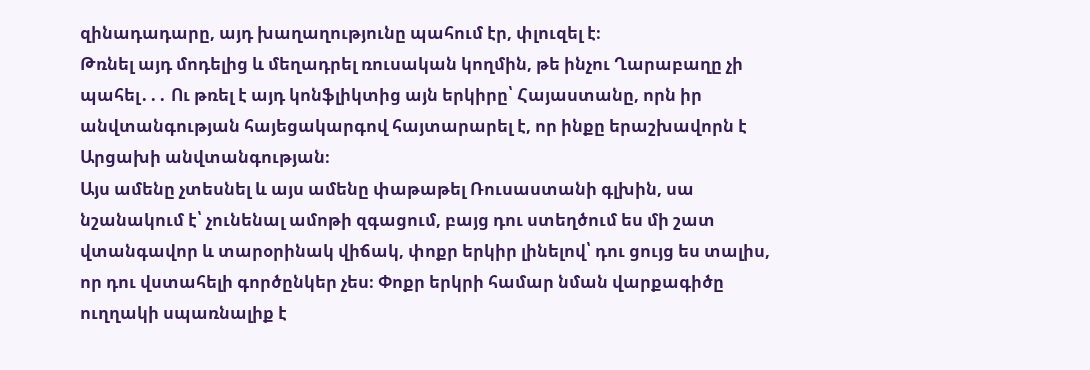զինադադարը, այդ խաղաղությունը պահում էր, փլուզել է։
Թռնել այդ մոդելից և մեղադրել ռուսական կողմին, թե ինչու Ղարաբաղը չի պահել․․․ Ու թռել է այդ կոնֆլիկտից այն երկիրը՝ Հայաստանը, որն իր անվտանգության հայեցակարգով հայտարարել է, որ ինքը երաշխավորն է Արցախի անվտանգության։
Այս ամենը չտեսնել և այս ամենը փաթաթել Ռուսաստանի գլխին, սա նշանակում է՝ չունենալ ամոթի զգացում, բայց դու ստեղծում ես մի շատ վտանգավոր և տարօրինակ վիճակ, փոքր երկիր լինելով՝ դու ցույց ես տալիս, որ դու վստահելի գործընկեր չես։ Փոքր երկրի համար նման վարքագիծը ուղղակի սպառնալիք է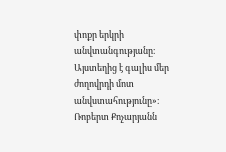փոքր երկրի անվտանգությանը։ Այստեղից է գալիս մեր ժողովրդի մոտ անվստահությունը»։
Ռոբերտ Քոչարյանն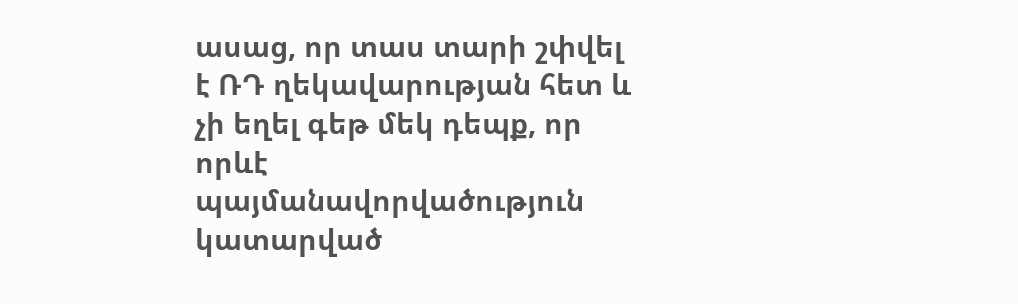ասաց, որ տաս տարի շփվել է ՌԴ ղեկավարության հետ և չի եղել գեթ մեկ դեպք, որ որևէ պայմանավորվածություն կատարված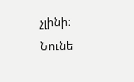չլինի։
Նունե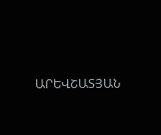ԱՐԵՎՇԱՏՅԱՆ